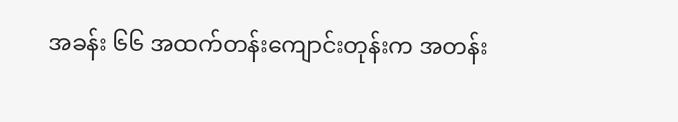အခန်း ၆၆ အထက်တန်းကျောင်းတုန်းက အတန်း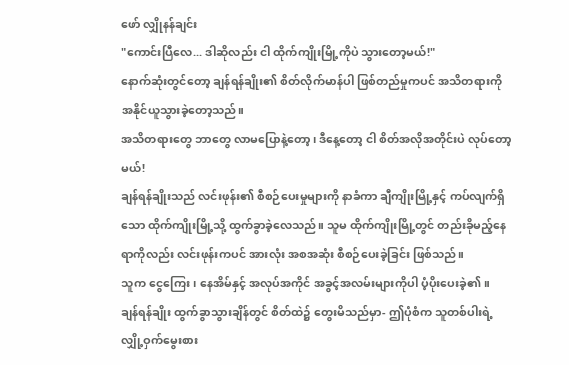ဖော် လျှိုနန်ချင်း
"ကောင်းပြီလေ... ဒါဆိုလည်း ငါ ထိုက်ကျိုးမြို့ကိုပဲ သွားတော့မယ်!"
နောက်ဆုံးတွင်တော့ ချန်ရန်ချိုး၏ စိတ်လိုက်မာန်ပါ ဖြစ်တည်မှုကပင် အသိတရားကို အနိုင်ယူသွားခဲ့တော့သည်။
အသိတရားတွေ ဘာတွေ လာမပြောနဲ့တော့၊ ဒီနေ့တော့ ငါ စိတ်အလိုအတိုင်းပဲ လုပ်တော့မယ်!
ချန်ရန်ချိုးသည် လင်းဖုန်း၏ စီစဉ်ပေးမှုများကို နာခံကာ ချီကျိုးမြို့နှင့် ကပ်လျက်ရှိသော ထိုက်ကျိုးမြို့သို့ ထွက်ခွာခဲ့လေသည်။ သူမ ထိုက်ကျိုးမြို့တွင် တည်းခိုမည့်နေရာကိုလည်း လင်းဖုန်းကပင် အားလုံး အစအဆုံး စီစဉ်ပေးခဲ့ခြင်း ဖြစ်သည်။
သူက ငွေကြေး၊ နေအိမ်နှင့် အလုပ်အကိုင် အခွင့်အလမ်းများကိုပါ ပံ့ပိုးပေးခဲ့၏။
ချန်ရန်ချိုး ထွက်ခွာသွားချိန်တွင် စိတ်ထဲ၌ တွေးမိသည်မှာ- ဤပုံစံက သူတစ်ပါးရဲ့ လျှို့ဝှက်မွေးစား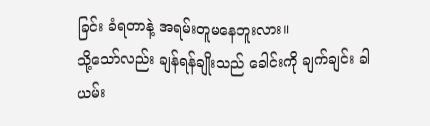ခြင်း ခံရတာနဲ့ အရမ်းတူမနေဘူးလား။
သို့သော်လည်း ချန်ရန်ချိုးသည် ခေါင်းကို ချက်ချင်း ခါယမ်း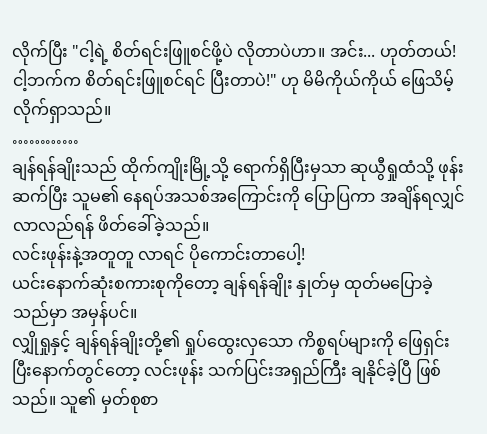လိုက်ပြီး "ငါ့ရဲ့ စိတ်ရင်းဖြူစင်ဖို့ပဲ လိုတာပဲဟာ။ အင်း... ဟုတ်တယ်! ငါ့ဘက်က စိတ်ရင်းဖြူစင်ရင် ပြီးတာပဲ!" ဟု မိမိကိုယ်ကိုယ် ဖြေသိမ့်လိုက်ရှာသည်။
…………
ချန်ရန်ချိုးသည် ထိုက်ကျိုးမြို့သို့ ရောက်ရှိပြီးမှသာ ဆုယွီရှုထံသို့ ဖုန်းဆက်ပြီး သူမ၏ နေရပ်အသစ်အကြောင်းကို ပြောပြကာ အချိန်ရလျှင် လာလည်ရန် ဖိတ်ခေါ်ခဲ့သည်။
လင်းဖုန်းနဲ့အတူတူ လာရင် ပိုကောင်းတာပေါ့!
ယင်းနောက်ဆုံးစကားစုကိုတော့ ချန်ရန်ချိုး နှုတ်မှ ထုတ်မပြောခဲ့သည်မှာ အမှန်ပင်။
လျှိုရှုနှင့် ချန်ရန်ချိုးတို့၏ ရှုပ်ထွေးလှသော ကိစ္စရပ်များကို ဖြေရှင်းပြီးနောက်တွင်တော့ လင်းဖုန်း သက်ပြင်းအရှည်ကြီး ချနိုင်ခဲ့ပြီ ဖြစ်သည်။ သူ၏ မှတ်စုစာ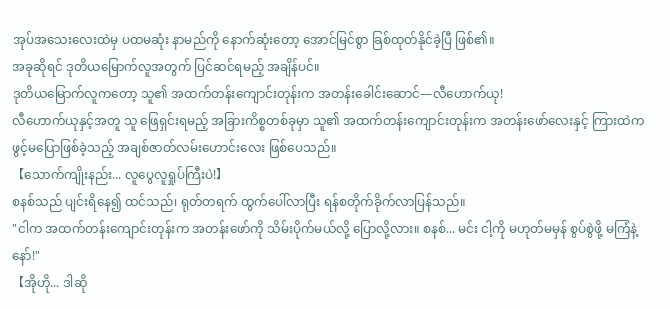အုပ်အသေးလေးထဲမှ ပထမဆုံး နာမည်ကို နောက်ဆုံးတော့ အောင်မြင်စွာ ခြစ်ထုတ်နိုင်ခဲ့ပြီ ဖြစ်၏။
အခုဆိုရင် ဒုတိယမြောက်လူအတွက် ပြင်ဆင်ရမည့် အချိန်ပင်။
ဒုတိယမြောက်လူကတော့ သူ၏ အထက်တန်းကျောင်းတုန်းက အတန်းခေါင်းဆောင်—လီဟောက်ယု!
လီဟောက်ယုနှင့်အတူ သူ ဖြေရှင်းရမည့် အခြားကိစ္စတစ်ခုမှာ သူ၏ အထက်တန်းကျောင်းတုန်းက အတန်းဖော်လေးနှင့် ကြားထဲက ဖွင့်မပြောဖြစ်ခဲ့သည့် အချစ်ဇာတ်လမ်းဟောင်းလေး ဖြစ်ပေသည်။
【သောက်ကျိုးနည်း... လူပွေလူရှုပ်ကြီးပဲ!】
စနစ်သည် ပျင်းရိနေ၍ ထင်သည်၊ ရုတ်တရက် ထွက်ပေါ်လာပြီး ရန်စတိုက်ခိုက်လာပြန်သည်။
"ငါက အထက်တန်းကျောင်းတုန်းက အတန်းဖော်ကို သိမ်းပိုက်မယ်လို့ ပြောလို့လား။ စနစ်... မင်း ငါ့ကို မဟုတ်မမှန် စွပ်စွဲဖို့ မကြံနဲ့နော်!"
【အိုဟို... ဒါဆို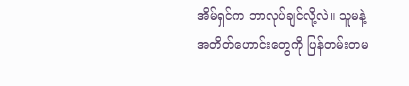အိမ်ရှင်က ဘာလုပ်ချင်လို့လဲ။ သူမနဲ့ အတိတ်ဟောင်းတွေကို ပြန်တမ်းတမ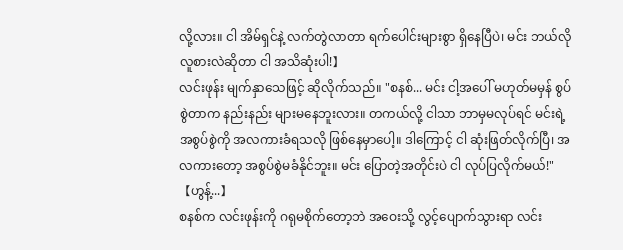လို့လား။ ငါ အိမ်ရှင်နဲ့ လက်တွဲလာတာ ရက်ပေါင်းများစွာ ရှိနေပြီပဲ၊ မင်း ဘယ်လိုလူစားလဲဆိုတာ ငါ အသိဆုံးပါ!】
လင်းဖုန်း မျက်နှာသေဖြင့် ဆိုလိုက်သည်။ "စနစ်... မင်း ငါ့အပေါ် မဟုတ်မမှန် စွပ်စွဲတာက နည်းနည်း များမနေဘူးလား။ တကယ်လို့ ငါသာ ဘာမှမလုပ်ရင် မင်းရဲ့ အစွပ်စွဲကို အလကားခံရသလို ဖြစ်နေမှာပေါ့။ ဒါကြောင့် ငါ ဆုံးဖြတ်လိုက်ပြီ၊ အလကားတော့ အစွပ်စွဲမခံနိုင်ဘူး။ မင်း ပြောတဲ့အတိုင်းပဲ ငါ လုပ်ပြလိုက်မယ်!"
【ဟွန့်...】
စနစ်က လင်းဖုန်းကို ဂရုမစိုက်တော့ဘဲ အဝေးသို့ လွင့်ပျောက်သွားရာ လင်း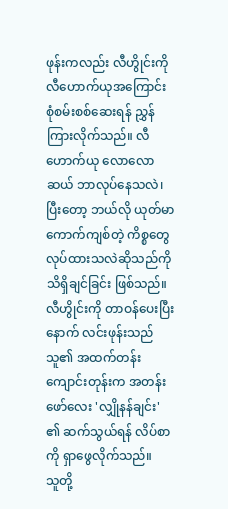ဖုန်းကလည်း လီဟွိုင်းကို လီဟောက်ယုအကြောင်း စုံစမ်းစစ်ဆေးရန် ညွှန်ကြားလိုက်သည်။ လီဟောက်ယု လောလောဆယ် ဘာလုပ်နေသလဲ၊ ပြီးတော့ ဘယ်လို ယုတ်မာကောက်ကျစ်တဲ့ ကိစ္စတွေ လုပ်ထားသလဲဆိုသည်ကို သိရှိချင်ခြင်း ဖြစ်သည်။
လီဟွိုင်းကို တာဝန်ပေးပြီးနောက် လင်းဖုန်းသည် သူ၏ အထက်တန်းကျောင်းတုန်းက အတန်းဖော်လေး 'လျှိုနန်ချင်း' ၏ ဆက်သွယ်ရန် လိပ်စာကို ရှာဖွေလိုက်သည်။
သူတို့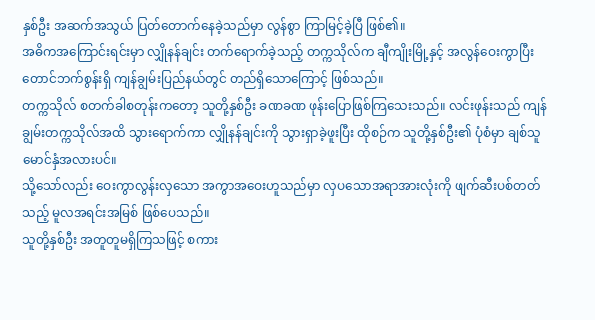နှစ်ဦး အဆက်အသွယ် ပြတ်တောက်နေခဲ့သည်မှာ လွန်စွာ ကြာမြင့်ခဲ့ပြီ ဖြစ်၏။
အဓိကအကြောင်းရင်းမှာ လျှိုနန်ချင်း တက်ရောက်ခဲ့သည့် တက္ကသိုလ်က ချီကျိုးမြို့နှင့် အလွန်ဝေးကွာပြီး တောင်ဘက်စွန်းရှိ ကျန်ချွမ်းပြည်နယ်တွင် တည်ရှိသောကြောင့် ဖြစ်သည်။
တက္ကသိုလ် စတက်ခါစတုန်းကတော့ သူတို့နှစ်ဦး ခဏခဏ ဖုန်းပြောဖြစ်ကြသေးသည်။ လင်းဖုန်းသည် ကျန်ချွမ်းတက္ကသိုလ်အထိ သွားရောက်ကာ လျှိုနန်ချင်းကို သွားရှာခဲ့ဖူးပြီး ထိုစဉ်က သူတို့နှစ်ဦး၏ ပုံစံမှာ ချစ်သူမောင်နှံအလားပင်။
သို့သော်လည်း ဝေးကွာလွန်းလှသော အကွာအဝေးဟူသည်မှာ လှပသောအရာအားလုံးကို ဖျက်ဆီးပစ်တတ်သည့် မူလအရင်းအမြစ် ဖြစ်ပေသည်။
သူတို့နှစ်ဦး အတူတူမရှိကြသဖြင့် စကား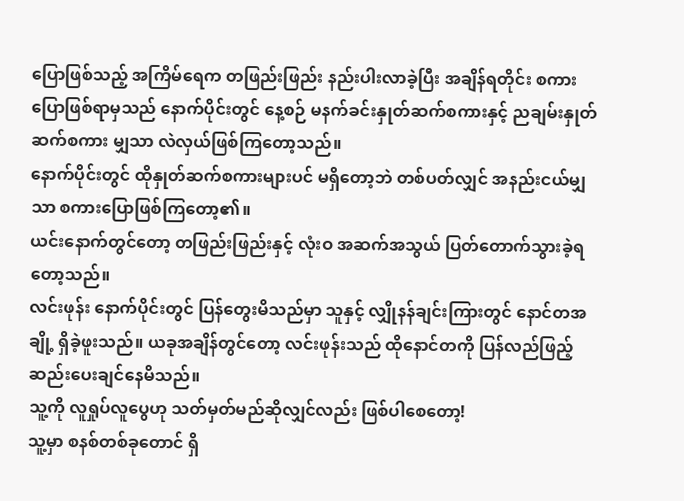ပြောဖြစ်သည့် အကြိမ်ရေက တဖြည်းဖြည်း နည်းပါးလာခဲ့ပြီး အချိန်ရတိုင်း စကားပြောဖြစ်ရာမှသည် နောက်ပိုင်းတွင် နေ့စဉ် မနက်ခင်းနှုတ်ဆက်စကားနှင့် ညချမ်းနှုတ်ဆက်စကား မျှသာ လဲလှယ်ဖြစ်ကြတော့သည်။
နောက်ပိုင်းတွင် ထိုနှုတ်ဆက်စကားများပင် မရှိတော့ဘဲ တစ်ပတ်လျှင် အနည်းငယ်မျှသာ စကားပြောဖြစ်ကြတော့၏။
ယင်းနောက်တွင်တော့ တဖြည်းဖြည်းနှင့် လုံးဝ အဆက်အသွယ် ပြတ်တောက်သွားခဲ့ရတော့သည်။
လင်းဖုန်း နောက်ပိုင်းတွင် ပြန်တွေးမိသည်မှာ သူနှင့် လျှိုနန်ချင်းကြားတွင် နောင်တအချို့ ရှိခဲ့ဖူးသည်။ ယခုအချိန်တွင်တော့ လင်းဖုန်းသည် ထိုနောင်တကို ပြန်လည်ဖြည့်ဆည်းပေးချင်နေမိသည်။
သူ့ကို လူရှုပ်လူပွေဟု သတ်မှတ်မည်ဆိုလျှင်လည်း ဖြစ်ပါစေတော့!
သူ့မှာ စနစ်တစ်ခုတောင် ရှိ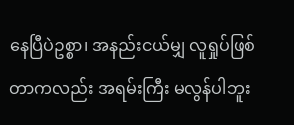နေပြီပဲဥစ္စာ၊ အနည်းငယ်မျှ လူရှုပ်ဖြစ်တာကလည်း အရမ်းကြီး မလွန်ပါဘူး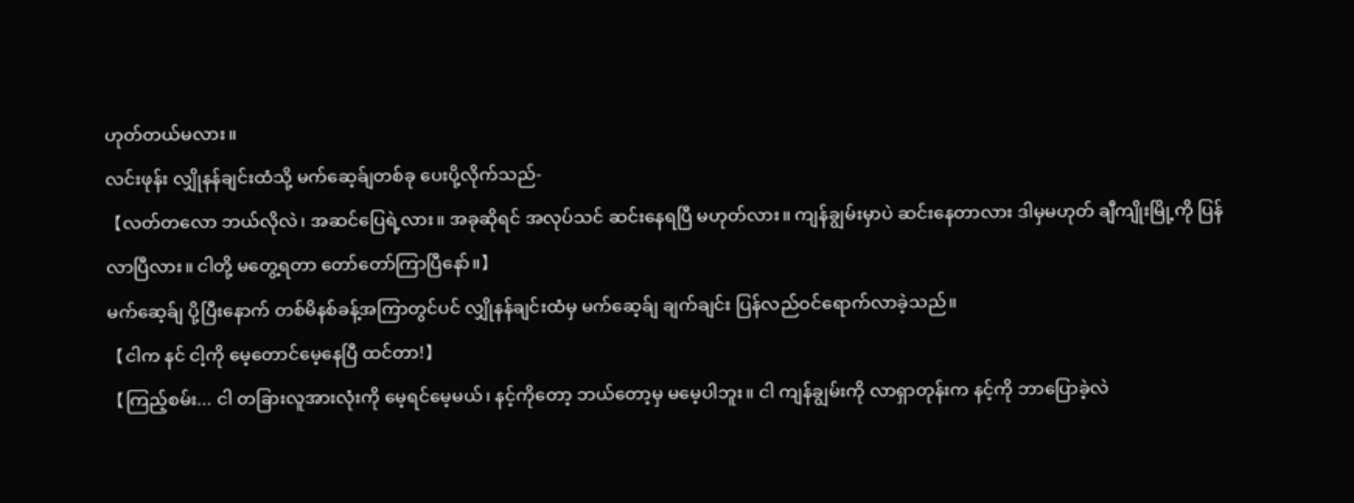ဟုတ်တယ်မလား။
လင်းဖုန်း လျှိုနန်ချင်းထံသို့ မက်ဆေ့ခ်ျတစ်ခု ပေးပို့လိုက်သည်-
【လတ်တလော ဘယ်လိုလဲ၊ အဆင်ပြေရဲ့လား။ အခုဆိုရင် အလုပ်သင် ဆင်းနေရပြီ မဟုတ်လား။ ကျန်ချွမ်းမှာပဲ ဆင်းနေတာလား ဒါမှမဟုတ် ချီကျိုးမြို့ကို ပြန်လာပြီလား။ ငါတို့ မတွေ့ရတာ တော်တော်ကြာပြီနော်။】
မက်ဆေ့ခ်ျ ပို့ပြီးနောက် တစ်မိနစ်ခန့်အကြာတွင်ပင် လျှိုနန်ချင်းထံမှ မက်ဆေ့ခ်ျ ချက်ချင်း ပြန်လည်ဝင်ရောက်လာခဲ့သည်။
【ငါက နင် ငါ့ကို မေ့တောင်မေ့နေပြီ ထင်တာ!】
【ကြည့်စမ်း... ငါ တခြားလူအားလုံးကို မေ့ရင်မေ့မယ်၊ နင့်ကိုတော့ ဘယ်တော့မှ မမေ့ပါဘူး။ ငါ ကျန်ချွမ်းကို လာရှာတုန်းက နင့်ကို ဘာပြောခဲ့လဲ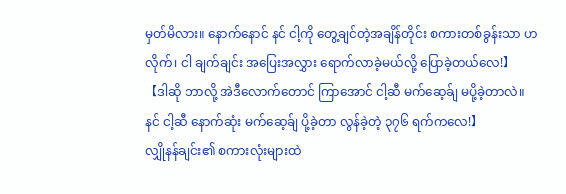မှတ်မိလား။ နောက်နောင် နင် ငါ့ကို တွေ့ချင်တဲ့အချိန်တိုင်း စကားတစ်ခွန်းသာ ဟလိုက်၊ ငါ ချက်ချင်း အပြေးအလွှား ရောက်လာခဲ့မယ်လို့ ပြောခဲ့တယ်လေ!】
【ဒါဆို ဘာလို့ အဲဒီလောက်တောင် ကြာအောင် ငါ့ဆီ မက်ဆေ့ခ်ျ မပို့ခဲ့တာလဲ။ နင် ငါ့ဆီ နောက်ဆုံး မက်ဆေ့ခ်ျ ပို့ခဲ့တာ လွန်ခဲ့တဲ့ ၃၇၆ ရက်ကလေ!】
လျှိုနန်ချင်း၏ စကားလုံးများထဲ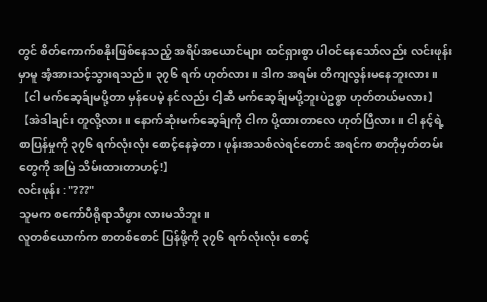တွင် စိတ်ကောက်စနိုးဖြစ်နေသည့် အရိပ်အယောင်များ ထင်ရှားစွာ ပါဝင်နေသော်လည်း လင်းဖုန်းမှာမူ အံ့အားသင့်သွားရသည်။ ၃၇၆ ရက် ဟုတ်လား။ ဒါက အရမ်း တိကျလွန်းမနေဘူးလား။
【ငါ မက်ဆေ့ခ်ျမပို့တာ မှန်ပေမဲ့ နင်လည်း ငါ့ဆီ မက်ဆေ့ခ်ျမပို့ဘူးပဲဥစ္စာ ဟုတ်တယ်မလား】
【အဲဒါချင်း တူလို့လား။ နောက်ဆုံးမက်ဆေ့ခ်ျကို ငါက ပို့ထားတာလေ ဟုတ်ပြီလား။ ငါ နင့်ရဲ့ စာပြန်မှုကို ၃၇၆ ရက်လုံးလုံး စောင့်နေခဲ့တာ၊ ဖုန်းအသစ်လဲရင်တောင် အရင်က စာတိုမှတ်တမ်းတွေကို အမြဲ သိမ်းထားတာဟင့်!】
လင်းဖုန်း : "???"
သူမက စကော်ပီရိုရာသီဖွား လားမသိဘူး။
လူတစ်ယောက်က စာတစ်စောင် ပြန်ဖို့ကို ၃၇၆ ရက်လုံးလုံး စောင့်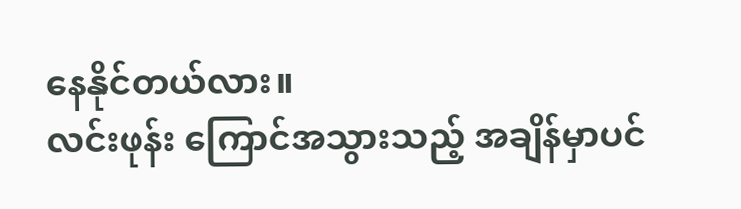နေနိုင်တယ်လား။
လင်းဖုန်း ကြောင်အသွားသည့် အချိန်မှာပင်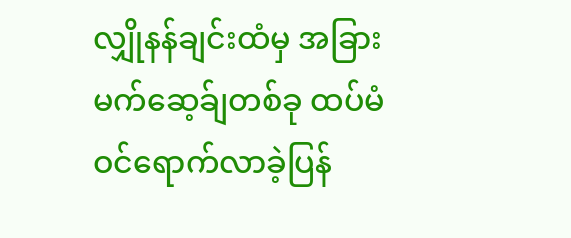လျှိုနန်ချင်းထံမှ အခြားမက်ဆေ့ခ်ျတစ်ခု ထပ်မံဝင်ရောက်လာခဲ့ပြန်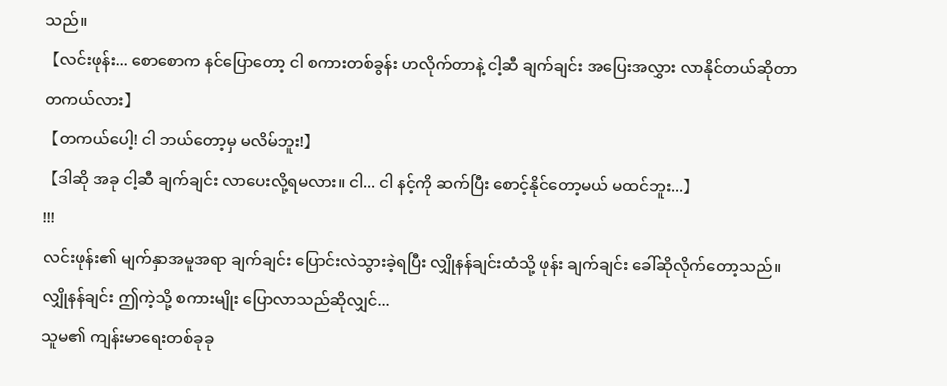သည်။
【လင်းဖုန်း... စောစောက နင်ပြောတော့ ငါ စကားတစ်ခွန်း ဟလိုက်တာနဲ့ ငါ့ဆီ ချက်ချင်း အပြေးအလွှား လာနိုင်တယ်ဆိုတာ တကယ်လား】
【တကယ်ပေါ့! ငါ ဘယ်တော့မှ မလိမ်ဘူး!】
【ဒါဆို အခု ငါ့ဆီ ချက်ချင်း လာပေးလို့ရမလား။ ငါ... ငါ နင့်ကို ဆက်ပြီး စောင့်နိုင်တော့မယ် မထင်ဘူး...】
!!!
လင်းဖုန်း၏ မျက်နှာအမူအရာ ချက်ချင်း ပြောင်းလဲသွားခဲ့ရပြီး လျှိုနန်ချင်းထံသို့ ဖုန်း ချက်ချင်း ခေါ်ဆိုလိုက်တော့သည်။
လျှိုနန်ချင်း ဤကဲ့သို့ စကားမျိုး ပြောလာသည်ဆိုလျှင်...
သူမ၏ ကျန်းမာရေးတစ်ခုခု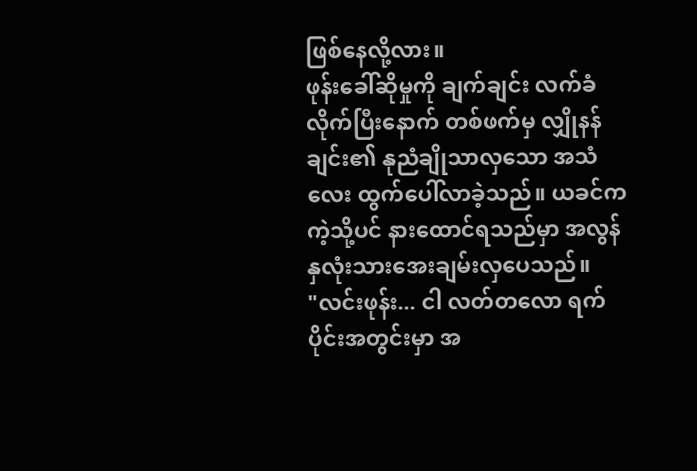ဖြစ်နေလို့လား။
ဖုန်းခေါ်ဆိုမှုကို ချက်ချင်း လက်ခံလိုက်ပြီးနောက် တစ်ဖက်မှ လျှိုနန်ချင်း၏ နုညံချိုသာလှသော အသံလေး ထွက်ပေါ်လာခဲ့သည်။ ယခင်ကကဲ့သို့ပင် နားထောင်ရသည်မှာ အလွန် နှလုံးသားအေးချမ်းလှပေသည်။
"လင်းဖုန်း... ငါ လတ်တလော ရက်ပိုင်းအတွင်းမှာ အ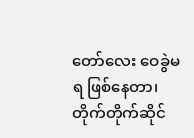တော်လေး ဝေခွဲမရ ဖြစ်နေတာ၊ တိုက်တိုက်ဆိုင်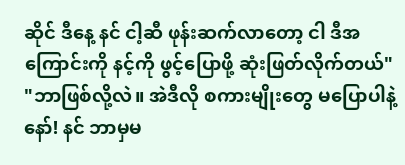ဆိုင် ဒီနေ့ နင် ငါ့ဆီ ဖုန်းဆက်လာတော့ ငါ ဒီအကြောင်းကို နင့်ကို ဖွင့်ပြောဖို့ ဆုံးဖြတ်လိုက်တယ်"
"ဘာဖြစ်လို့လဲ။ အဲဒီလို စကားမျိုးတွေ မပြောပါနဲ့နော်! နင် ဘာမှမ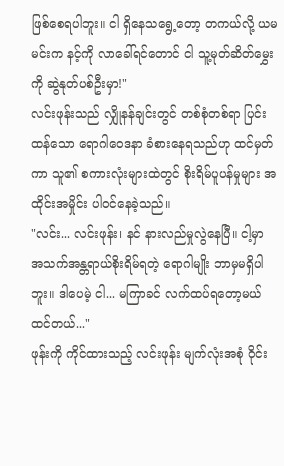ဖြစ်စေရပါဘူး။ ငါ ရှိနေသရွေ့တော့ တကယ်လို့ ယမမင်းက နင့်ကို လာခေါ်ရင်တောင် ငါ သူ့မုတ်ဆိတ်မွှေးကို ဆွဲနုတ်ပစ်ဦးမှာ!"
လင်းဖုန်းသည် လျှိုနန်ချင်းတွင် တစ်စုံတစ်ရာ ပြင်းထန်သော ရောဂါဝေဒနာ ခံစားနေရသည်ဟု ထင်မှတ်ကာ သူ၏ စကားလုံးများထဲတွင် စိုးရိမ်ပူပန်မှုများ အထိုင်းအမှိုင်း ပါဝင်နေခဲ့သည်။
"လင်း... လင်းဖုန်း၊ နင် နားလည်မှုလွဲနေပြီ။ ငါ့မှာ အသက်အန္တရာယ်စိုးရိမ်ရတဲ့ ရောဂါမျိုး ဘာမှမရှိပါဘူး။ ဒါပေမဲ့ ငါ... မကြာခင် လက်ထပ်ရတော့မယ် ထင်တယ်..."
ဖုန်းကို ကိုင်ထားသည့် လင်းဖုန်း မျက်လုံးအစုံ ဝိုင်း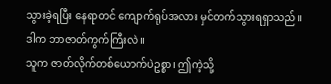သွားခဲ့ရပြီး နေရာတင် ကျောက်ရုပ်အလား မှင်တက်သွားရရှာသည်။
ဒါက ဘာဇာတ်ကွက်ကြီးလဲ။
သူက ဇာတ်လိုက်တစ်ယောက်ပဲဥစ္စာ၊ ဤကဲ့သို့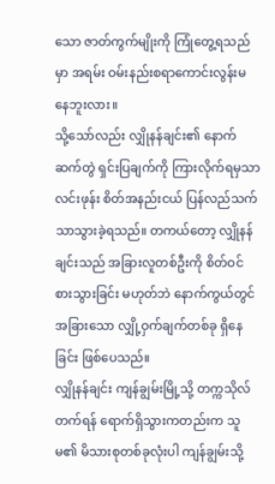သော ဇာတ်ကွက်မျိုးကို ကြုံတွေ့ရသည်မှာ အရမ်း ဝမ်းနည်းစရာကောင်းလွန်းမနေဘူးလား။
သို့သော်လည်း လျှိုနန်ချင်း၏ နောက်ဆက်တွဲ ရှင်းပြချက်ကို ကြားလိုက်ရမှသာ လင်းဖုန်း စိတ်အနည်းငယ် ပြန်လည်သက်သာသွားခဲ့ရသည်။ တကယ်တော့ လျှိုနန်ချင်းသည် အခြားလူတစ်ဦးကို စိတ်ဝင်စားသွားခြင်း မဟုတ်ဘဲ နောက်ကွယ်တွင် အခြားသော လျှို့ဝှက်ချက်တစ်ခု ရှိနေခြင်း ဖြစ်ပေသည်။
လျှိုနန်ချင်း ကျန်ချွမ်းမြို့သို့ တက္ကသိုလ်တက်ရန် ရောက်ရှိသွားကတည်းက သူမ၏ မိသားစုတစ်ခုလုံးပါ ကျန်ချွမ်းသို့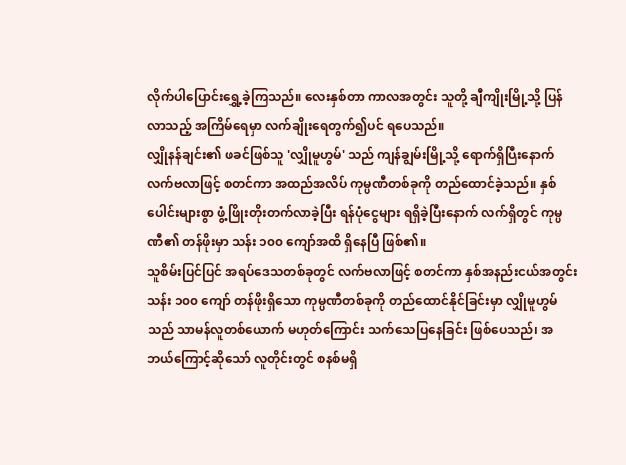လိုက်ပါပြောင်းရွှေ့ခဲ့ကြသည်။ လေးနှစ်တာ ကာလအတွင်း သူတို့ ချီကျိုးမြို့သို့ ပြန်လာသည့် အကြိမ်ရေမှာ လက်ချိုးရေတွက်၍ပင် ရပေသည်။
လျှိုနန်ချင်း၏ ဖခင်ဖြစ်သူ 'လျှိုမူဟွမ်' သည် ကျန်ချွမ်းမြို့သို့ ရောက်ရှိပြီးနောက် လက်ဗလာဖြင့် စတင်ကာ အထည်အလိပ် ကုမ္ပဏီတစ်ခုကို တည်ထောင်ခဲ့သည်။ နှစ်ပေါင်းများစွာ ဖွံ့ဖြိုးတိုးတက်လာခဲ့ပြီး ရန်ပုံငွေများ ရရှိခဲ့ပြီးနောက် လက်ရှိတွင် ကုမ္ပဏီ၏ တန်ဖိုးမှာ သန်း ၁၀၀ ကျော်အထိ ရှိနေပြီ ဖြစ်၏။
သူစိမ်းပြင်ပြင် အရပ်ဒေသတစ်ခုတွင် လက်ဗလာဖြင့် စတင်ကာ နှစ်အနည်းငယ်အတွင်း သန်း ၁၀၀ ကျော် တန်ဖိုးရှိသော ကုမ္ပဏီတစ်ခုကို တည်ထောင်နိုင်ခြင်းမှာ လျှိုမူဟွမ်သည် သာမန်လူတစ်ယောက် မဟုတ်ကြောင်း သက်သေပြနေခြင်း ဖြစ်ပေသည်၊ အဘယ်ကြောင့်ဆိုသော် လူတိုင်းတွင် စနစ်မရှိ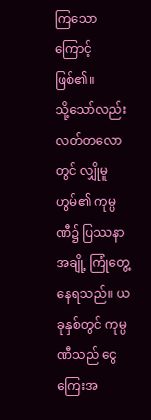ကြသောကြောင့် ဖြစ်၏။
သို့သော်လည်း လတ်တလောတွင် လျှိုမူဟွမ်၏ ကုမ္ပဏီ၌ ပြဿနာအချို့ ကြုံတွေ့နေရသည်။ ယခုနှစ်တွင် ကုမ္ပဏီသည် ငွေကြေးအ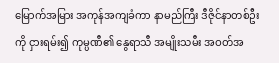မြောက်အမြား အကုန်အကျခံကာ နာမည်ကြီး ဒီဇိုင်နာတစ်ဦးကို ငှားရမ်း၍ ကုမ္ပဏီ၏ နွေရာသီ အမျိုးသမီး အဝတ်အ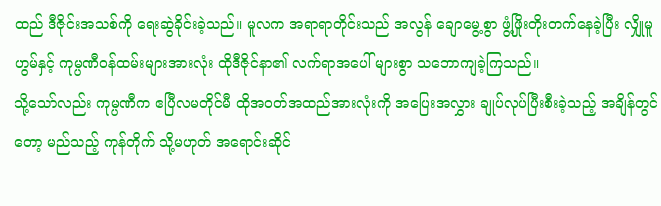ထည် ဒီဇိုင်းအသစ်ကို ရေးဆွဲခိုင်းခဲ့သည်။ မူလက အရာရာတိုင်းသည် အလွန် ချောမွေ့စွာ ဖွံ့ဖြိုးတိုးတက်နေခဲ့ပြီး လျှိုမူဟွမ်နှင့် ကုမ္ပဏီဝန်ထမ်းများအားလုံး ထိုဒီဇိုင်နာ၏ လက်ရာအပေါ် များစွာ သဘောကျခဲ့ကြသည်။
သို့သော်လည်း ကုမ္ပဏီက ဧပြီလမတိုင်မီ ထိုအဝတ်အထည်အားလုံးကို အပြေးအလွှား ချုပ်လုပ်ပြီးစီးခဲ့သည့် အချိန်တွင်တော့ မည်သည့် ကုန်တိုက် သို့မဟုတ် အရောင်းဆိုင်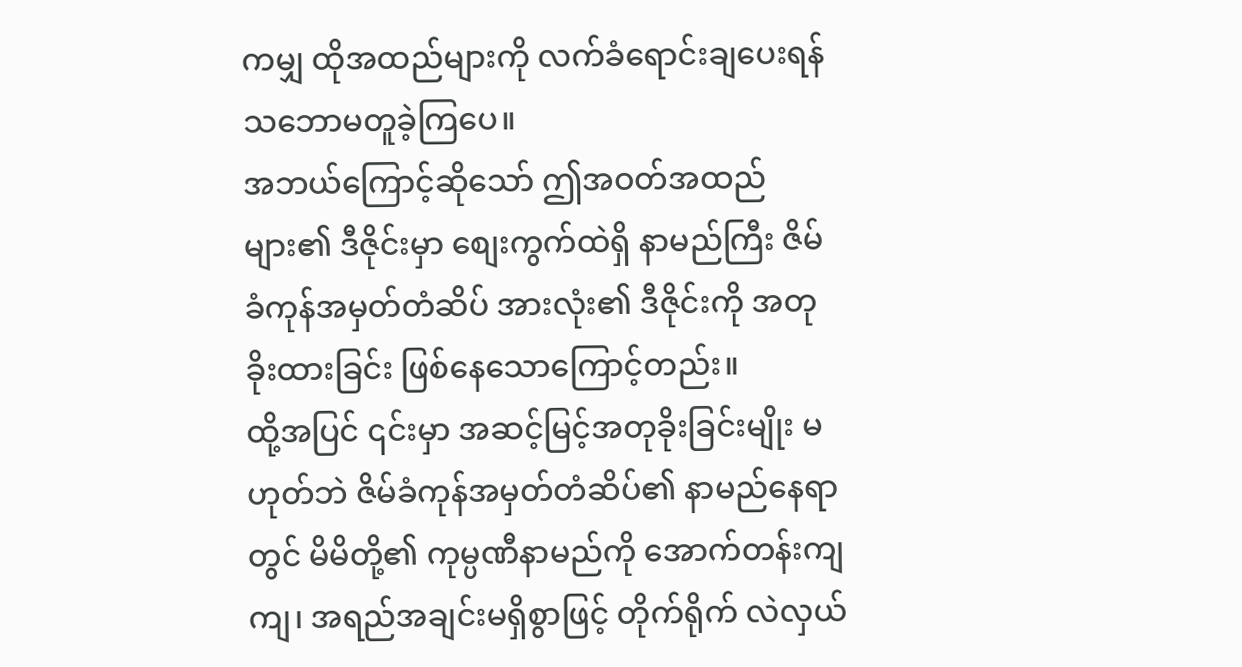ကမျှ ထိုအထည်များကို လက်ခံရောင်းချပေးရန် သဘောမတူခဲ့ကြပေ။
အဘယ်ကြောင့်ဆိုသော် ဤအဝတ်အထည်များ၏ ဒီဇိုင်းမှာ စျေးကွက်ထဲရှိ နာမည်ကြီး ဇိမ်ခံကုန်အမှတ်တံဆိပ် အားလုံး၏ ဒီဇိုင်းကို အတုခိုးထားခြင်း ဖြစ်နေသောကြောင့်တည်း။
ထို့အပြင် ၎င်းမှာ အဆင့်မြင့်အတုခိုးခြင်းမျိုး မဟုတ်ဘဲ ဇိမ်ခံကုန်အမှတ်တံဆိပ်၏ နာမည်နေရာတွင် မိမိတို့၏ ကုမ္ပဏီနာမည်ကို အောက်တန်းကျကျ၊ အရည်အချင်းမရှိစွာဖြင့် တိုက်ရိုက် လဲလှယ်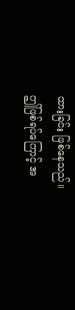ထားခြင်း ဖြစ်နေသည်။
ဤဖြစ်ရပ်ကြောင့် အ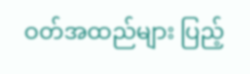ဝတ်အထည်များ ပြည့်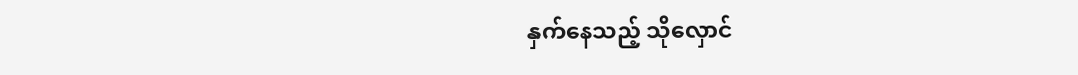နှက်နေသည့် သိုလှောင်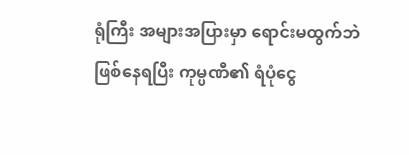ရုံကြီး အများအပြားမှာ ရောင်းမထွက်ဘဲ ဖြစ်နေရပြီး ကုမ္ပဏီ၏ ရံပုံငွေ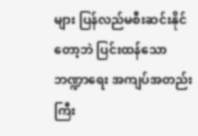များ ပြန်လည်မစီးဆင်းနိုင်တော့ဘဲ ပြင်းထန်သော ဘဏ္ဍာရေး အကျပ်အတည်းကြီး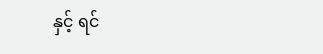နှင့် ရင်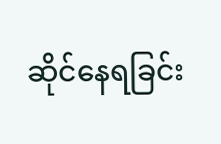ဆိုင်နေရခြင်း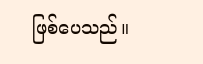ဖြစ်ပေသည်။